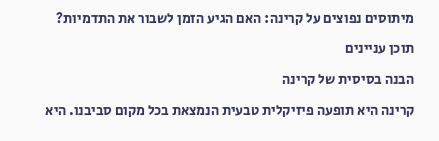מיתוסים נפוצים על קרינה: האם הגיע הזמן לשבור את התדמיות?

תוכן עניינים

הבנה בסיסית של קרינה

קרינה היא תופעה פיזיקלית טבעית הנמצאת בכל מקום סביבנו. היא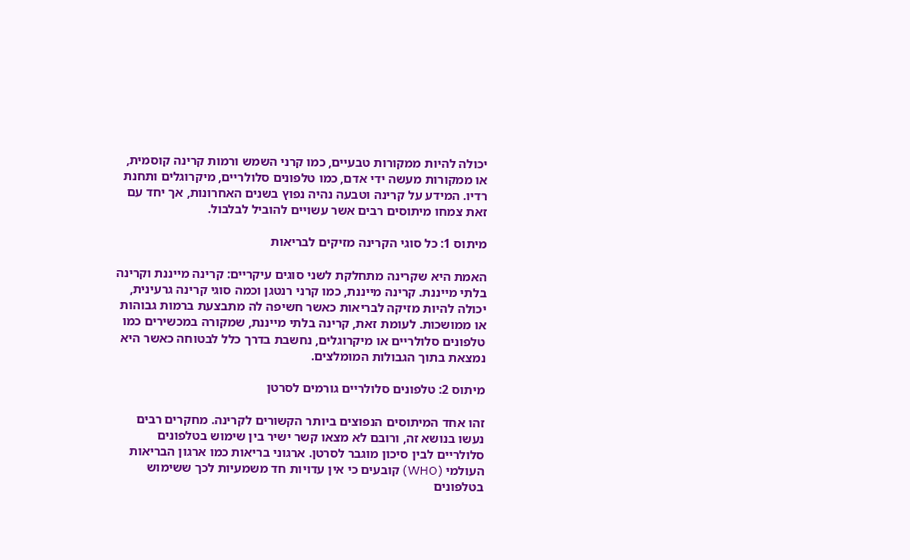יכולה להיות ממקורות טבעיים, כמו קרני השמש ורמות קרינה קוסמית, או ממקורות מעשה ידי אדם, כמו טלפונים סלולריים, מיקרוגלים ותחנת רדיו. המידע על קרינה וטבעה נהיה נפוץ בשנים האחרונות, אך יחד עם זאת צמחו מיתוסים רבים אשר עשויים להוביל לבלבול.

מיתוס 1: כל סוגי הקרינה מזיקים לבריאות

האמת היא שקרינה מתחלקת לשני סוגים עיקריים: קרינה מייננת וקרינה בלתי מייננת. קרינה מייננת, כמו קרני רנטגן וכמה סוגי קרינה גרעינית, יכולה להיות מזיקה לבריאות כאשר חשיפה לה מתבצעת ברמות גבוהות או ממושכות. לעומת זאת, קרינה בלתי מייננת, שמקורה במכשירים כמו טלפונים סלולריים או מיקרוגלים, נחשבת בדרך כלל לבטוחה כאשר היא נמצאת בתוך הגבולות המומלצים.

מיתוס 2: טלפונים סלולריים גורמים לסרטן

זהו אחד המיתוסים הנפוצים ביותר הקשורים לקרינה. מחקרים רבים נעשו בנושא זה, ורובם לא מצאו קשר ישיר בין שימוש בטלפונים סלולריים לבין סיכון מוגבר לסרטן. ארגוני בריאות כמו ארגון הבריאות העולמי (WHO) קובעים כי אין עדויות חד משמעיות לכך ששימוש בטלפונים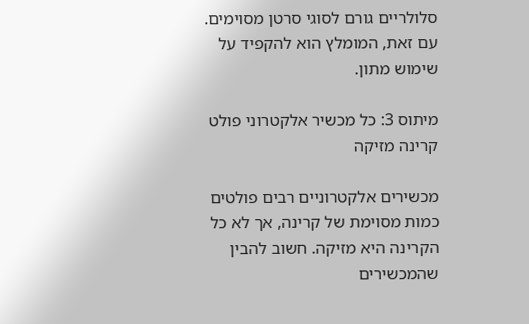סלולריים גורם לסוגי סרטן מסוימים. עם זאת, המומלץ הוא להקפיד על שימוש מתון.

מיתוס 3: כל מכשיר אלקטרוני פולט קרינה מזיקה

מכשירים אלקטרוניים רבים פולטים כמות מסוימת של קרינה, אך לא כל הקרינה היא מזיקה. חשוב להבין שהמכשירים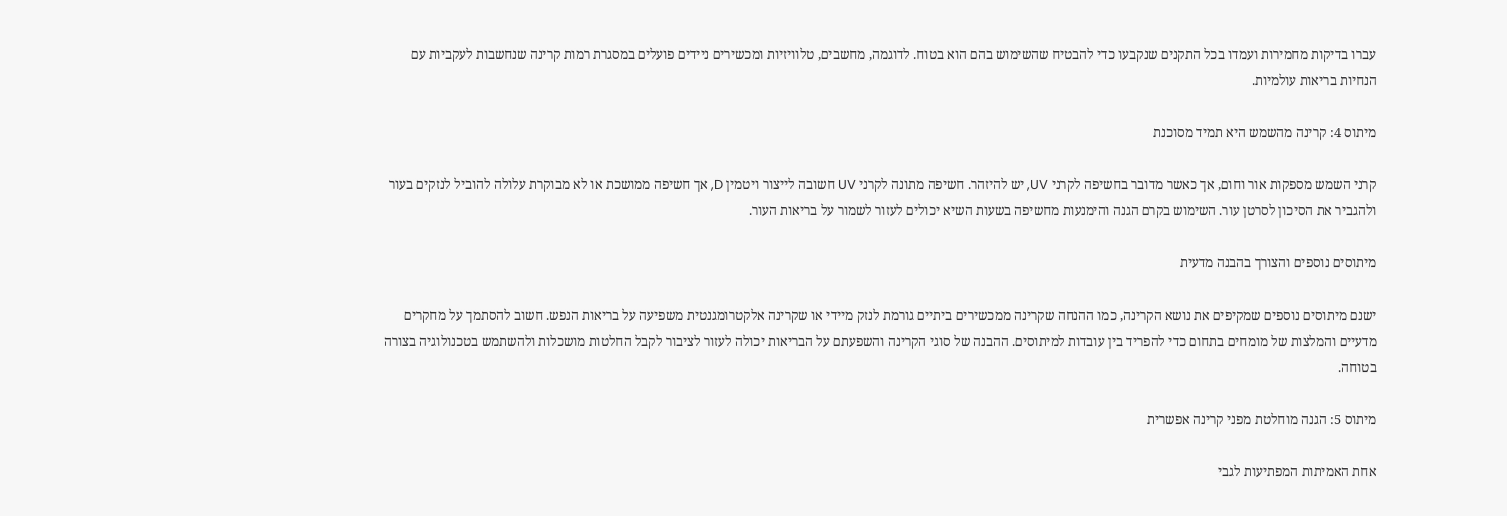עברו בדיקות מחמירות ועמדו בכל התקנים שנקבעו כדי להבטיח שהשימוש בהם הוא בטוח. לדוגמה, מחשבים, טלוויזיות ומכשירים ניידים פועלים במסגרת רמות קרינה שנחשבות לעקביות עם הנחיות בריאות עולמיות.

מיתוס 4: קרינה מהשמש היא תמיד מסוכנת

קרני השמש מספקות אור וחום, אך כאשר מדובר בחשיפה לקרני UV, יש להיזהר. חשיפה מתונה לקרני UV חשובה לייצור ויטמין D, אך חשיפה ממושכת או לא מבוקרת עלולה להוביל לנזקים בעור ולהגביר את הסיכון לסרטן עור. השימוש בקרם הגנה והימנעות מחשיפה בשעות השיא יכולים לעזור לשמור על בריאות העור.

מיתוסים נוספים והצורך בהבנה מדעית

ישנם מיתוסים נוספים שמקיפים את נושא הקרינה, כמו ההנחה שקרינה ממכשירים ביתיים גורמת לנזק מיידי או שקרינה אלקטרומגנטית משפיעה על בריאות הנפש. חשוב להסתמך על מחקרים מדעיים והמלצות של מומחים בתחום כדי להפריד בין עובדות למיתוסים. ההבנה של סוגי הקרינה והשפעתם על הבריאות יכולה לעזור לציבור לקבל החלטות מושכלות ולהשתמש בטכנולוגיה בצורה בטוחה.

מיתוס 5: הגנה מוחלטת מפני קרינה אפשרית

אחת האמיתות המפתיעות לגבי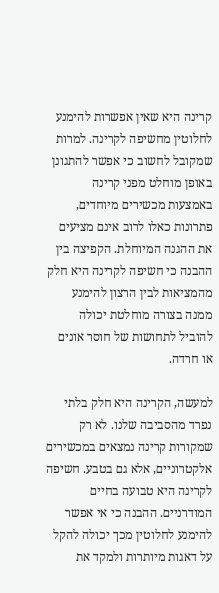קרינה היא שאין אפשרות להימנע לחלוטין מחשיפה לקרינה. למרות שמקובל לחשוב כי אפשר להתגונן באופן מוחלט מפני קרינה באמצעות מכשירים מיוחדים, פתרונות כאלו לרוב אינם מציעים את ההגנה המיוחלת. הקפיצה בין ההבנה כי חשיפה לקרינה היא חלק מהמציאות לבין הרצון להימנע ממנה בצורה מוחלטת יכולה להוביל לתחושות של חוסר אונים או חרדה.

למעשה, הקרינה היא חלק בלתי נפרד מהסביבה שלנו. לא רק שמקורות קרינה נמצאים במכשירים אלקטרוניים, אלא גם בטבע. חשיפה לקרינה היא טבועה בחיים המודרניים. ההבנה כי אי אפשר להימנע לחלוטין מכך יכולה להקל על דאגות מיותרות ולמקד את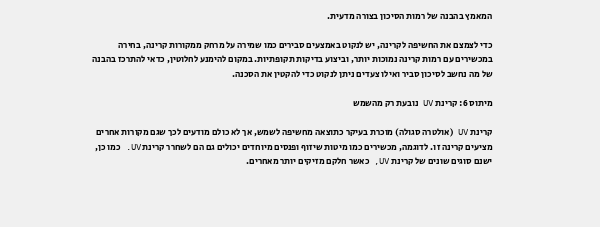המאמץ בהבנה של רמות הסיכון בצורה מדעית.

כדי לצמצם את החשיפה לקרינה, יש לנקוט באמצעים סבירים כמו שמירה על מרחק ממקורות קרינה, בחירה במכשירים עם רמות קרינה נמוכות יותר, וביצוע בדיקות תקופתיות. במקום להימנע לחלוטין, כדאי להתרכז בהבנה של מה נחשב לסיכון סביר ואילו צעדים ניתן לנקוט כדי להקטין את הסכנה.

מיתוס 6: קרינת UV נובעת רק מהשמש

קרינת UV (אולטרה סגולה) מוכרת בעיקר כתוצאה מחשיפה לשמש, אך לא כולם מודעים לכך שגם מקורות אחרים מציעים קרינה זו. לדוגמה, מכשירים כמו מיטות שיזוף ופנסים מיוחדים יכולים גם הם לשחרר קרינת UV. כמו כן, ישנם סוגים שונים של קרינת UV, כאשר חלקם מזיקים יותר מאחרים.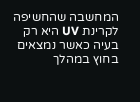המחשבה שהחשיפה לקרינת UV היא רק בעיה כאשר נמצאים בחוץ במהלך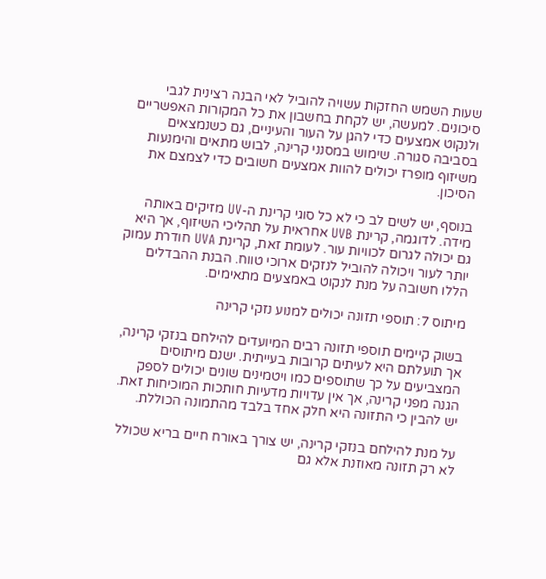שעות השמש החזקות עשויה להוביל לאי הבנה רצינית לגבי סיכונים. למעשה, יש לקחת בחשבון את כל המקורות האפשריים ולנקוט אמצעים כדי להגן על העור והעיניים, גם כשנמצאים בסביבה סגורה. שימוש במסנני קרינה, לבוש מתאים והימנעות משיזוף מופרז יכולים להוות אמצעים חשובים כדי לצמצם את הסיכון.

בנוסף, יש לשים לב כי לא כל סוגי קרינת ה-UV מזיקים באותה מידה. לדוגמה, קרינת UVB אחראית על תהליכי השיזוף, אך היא גם יכולה לגרום לכוויות עור. לעומת זאת, קרינת UVA חודרת עמוק יותר לעור ויכולה להוביל לנזקים ארוכי טווח. הבנת ההבדלים הללו חשובה על מנת לנקוט באמצעים מתאימים.

מיתוס 7: תוספי תזונה יכולים למנוע נזקי קרינה

בשוק קיימים תוספי תזונה רבים המיועדים להילחם בנזקי קרינה, אך תועלתם היא לעיתים קרובות בעייתית. ישנם מיתוסים המצביעים על כך שתוספים כמו ויטמינים שונים יכולים לספק הגנה מפני קרינה, אך אין עדויות מדעיות חותכות המוכיחות זאת. יש להבין כי התזונה היא חלק אחד בלבד מהתמונה הכוללת.

על מנת להילחם בנזקי קרינה, יש צורך באורח חיים בריא שכולל לא רק תזונה מאוזנת אלא גם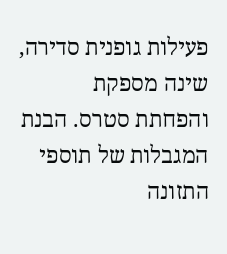פעילות גופנית סדירה, שינה מספקת והפחתת סטרס. הבנת המגבלות של תוספי התזונה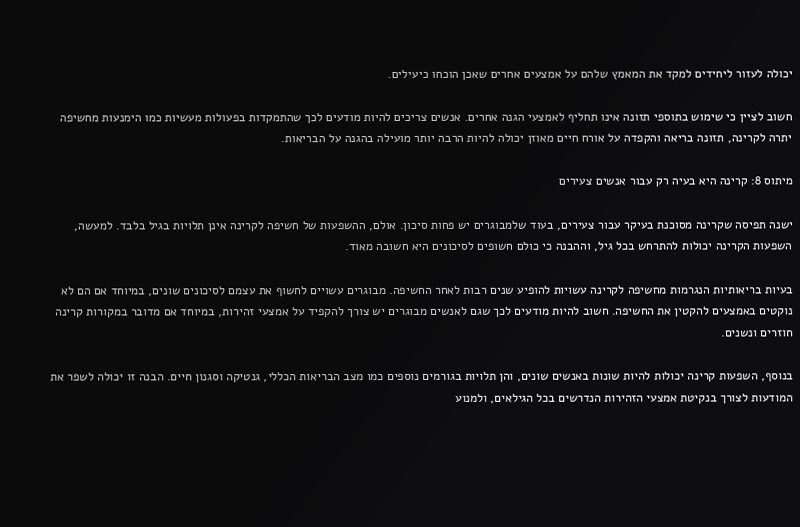יכולה לעזור ליחידים למקד את המאמץ שלהם על אמצעים אחרים שאכן הוכחו כיעילים.

חשוב לציין כי שימוש בתוספי תזונה אינו תחליף לאמצעי הגנה אחרים. אנשים צריכים להיות מודעים לכך שהתמקדות בפעולות מעשיות כמו הימנעות מחשיפה יתרה לקרינה, תזונה בריאה והקפדה על אורח חיים מאוזן יכולה להיות הרבה יותר מועילה בהגנה על הבריאות.

מיתוס 8: קרינה היא בעיה רק עבור אנשים צעירים

ישנה תפיסה שקרינה מסוכנת בעיקר עבור צעירים, בעוד שלמבוגרים יש פחות סיכון. אולם, ההשפעות של חשיפה לקרינה אינן תלויות בגיל בלבד. למעשה, השפעות הקרינה יכולות להתרחש בכל גיל, וההבנה כי כולם חשופים לסיכונים היא חשובה מאוד.

בעיות בריאותיות הנגרמות מחשיפה לקרינה עשויות להופיע שנים רבות לאחר החשיפה. מבוגרים עשויים לחשוף את עצמם לסיכונים שונים, במיוחד אם הם לא נוקטים באמצעים להקטין את החשיפה. חשוב להיות מודעים לכך שגם לאנשים מבוגרים יש צורך להקפיד על אמצעי זהירות, במיוחד אם מדובר במקורות קרינה חוזרים ונשנים.

בנוסף, השפעות קרינה יכולות להיות שונות באנשים שונים, והן תלויות בגורמים נוספים כמו מצב הבריאות הכללי, גנטיקה וסגנון חיים. הבנה זו יכולה לשפר את המודעות לצורך בנקיטת אמצעי הזהירות הנדרשים בכל הגילאים, ולמנוע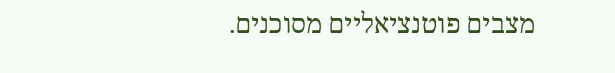מצבים פוטנציאליים מסוכנים.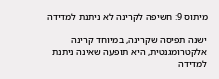מיתוס 9: חשיפה לקרינה לא ניתנת למדידה

ישנה תפיסה שקרינה, במיוחד קרינה אלקטרומגנטית, היא תופעה שאינה ניתנת למדידה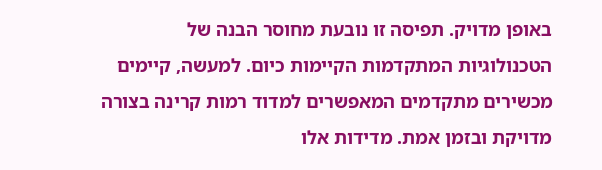באופן מדויק. תפיסה זו נובעת מחוסר הבנה של הטכנולוגיות המתקדמות הקיימות כיום. למעשה, קיימים מכשירים מתקדמים המאפשרים למדוד רמות קרינה בצורה מדויקת ובזמן אמת. מדידות אלו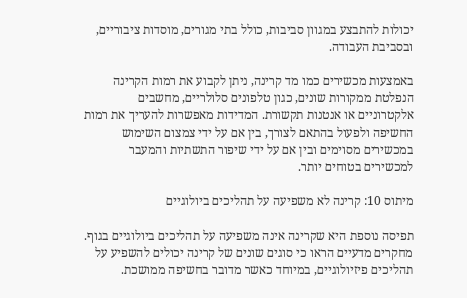יכולות להתבצע במגוון סביבות, כולל בתי מגורים, מוסדות ציבוריים, ובסביבת העבודה.

באמצעות מכשירים כמו מד קרינה, ניתן לקבוע את רמות הקרינה הנפלטת ממקורות שונים, כגון טלפונים סלולריים, מחשבים אלקטרוניים או אנטנות תקשורת. המדידות מאפשרות להעריך את רמות החשיפה ולפעול בהתאם לצורך, בין אם על ידי צמצום השימוש במכשירים מסוימים ובין אם על ידי שיפור התשתיות והמעבר למכשירים בטוחים יותר.

מיתוס 10: קרינה לא משפיעה על תהליכים ביולוגיים

תפיסה נוספת היא שקרינה אינה משפיעה על תהליכים ביולוגיים בגוף. מחקרים מדעיים הראו כי סוגים שונים של קרינה יכולים להשפיע על תהליכים פיזיולוגיים, במיוחד כאשר מדובר בחשיפה ממושכת.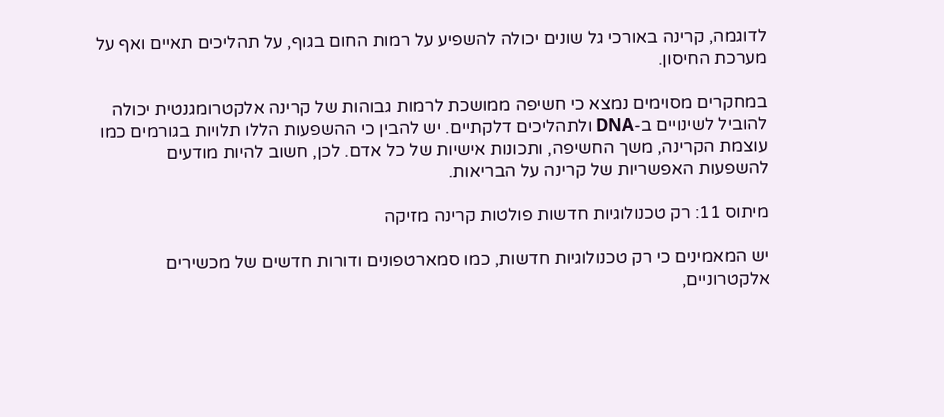לדוגמה, קרינה באורכי גל שונים יכולה להשפיע על רמות החום בגוף, על תהליכים תאיים ואף על מערכת החיסון.

במחקרים מסוימים נמצא כי חשיפה ממושכת לרמות גבוהות של קרינה אלקטרומגנטית יכולה להוביל לשינויים ב-DNA ולתהליכים דלקתיים. יש להבין כי ההשפעות הללו תלויות בגורמים כמו עוצמת הקרינה, משך החשיפה, ותכונות אישיות של כל אדם. לכן, חשוב להיות מודעים להשפעות האפשריות של קרינה על הבריאות.

מיתוס 11: רק טכנולוגיות חדשות פולטות קרינה מזיקה

יש המאמינים כי רק טכנולוגיות חדשות, כמו סמארטפונים ודורות חדשים של מכשירים אלקטרוניים,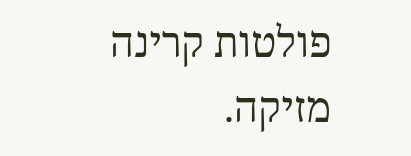פולטות קרינה מזיקה.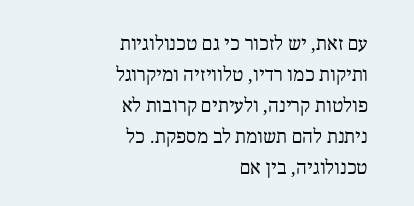עם זאת, יש לזכור כי גם טכנולוגיות ותיקות כמו רדיו, טלוויזיה ומיקרוגל פולטות קרינה, ולעיתים קרובות לא ניתנת להם תשומת לב מספקת. כל טכנולוגיה, בין אם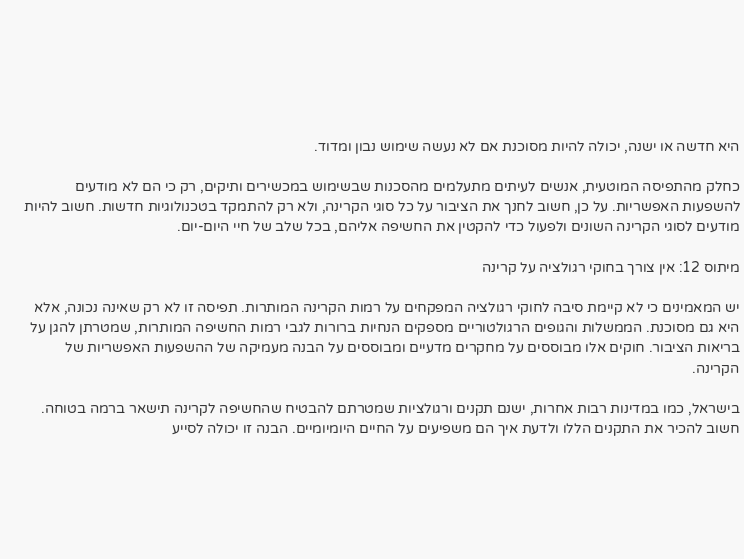היא חדשה או ישנה, יכולה להיות מסוכנת אם לא נעשה שימוש נבון ומדוד.

כחלק מהתפיסה המוטעית, אנשים לעיתים מתעלמים מהסכנות שבשימוש במכשירים ותיקים, רק כי הם לא מודעים להשפעות האפשריות. על כן, חשוב לחנך את הציבור על כל סוגי הקרינה, ולא רק להתמקד בטכנולוגיות חדשות. חשוב להיות מודעים לסוגי הקרינה השונים ולפעול כדי להקטין את החשיפה אליהם, בכל שלב של חיי היום-יום.

מיתוס 12: אין צורך בחוקי רגולציה על קרינה

יש המאמינים כי לא קיימת סיבה לחוקי רגולציה המפקחים על רמות הקרינה המותרות. תפיסה זו לא רק שאינה נכונה, אלא היא גם מסוכנת. הממשלות והגופים הרגולטוריים מספקים הנחיות ברורות לגבי רמות החשיפה המותרות, שמטרתן להגן על בריאות הציבור. חוקים אלו מבוססים על מחקרים מדעיים ומבוססים על הבנה מעמיקה של ההשפעות האפשריות של הקרינה.

בישראל, כמו במדינות רבות אחרות, ישנם תקנים ורגולציות שמטרתם להבטיח שהחשיפה לקרינה תישאר ברמה בטוחה. חשוב להכיר את התקנים הללו ולדעת איך הם משפיעים על החיים היומיומיים. הבנה זו יכולה לסייע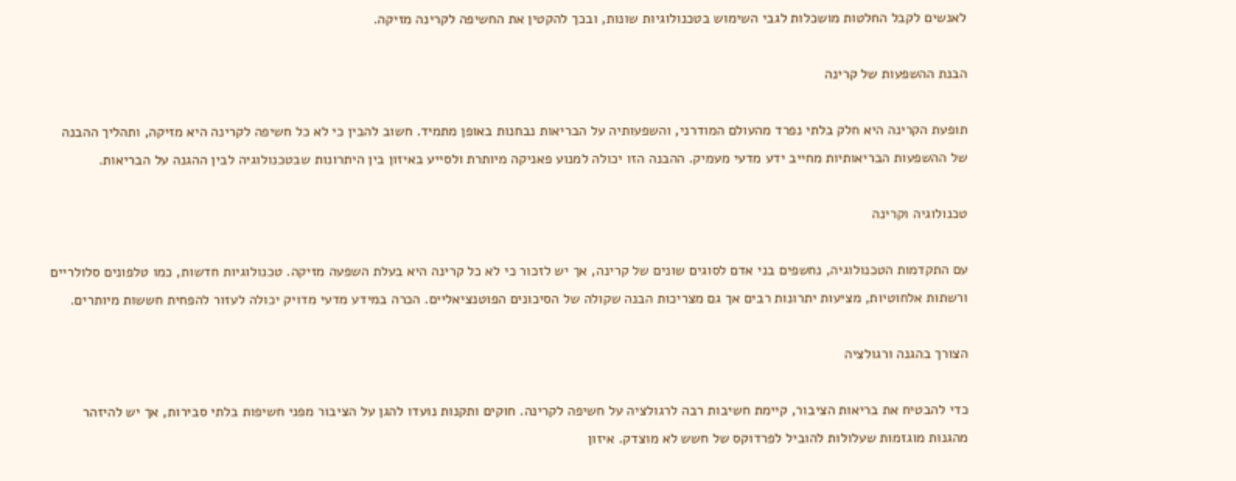לאנשים לקבל החלטות מושכלות לגבי השימוש בטכנולוגיות שונות, ובכך להקטין את החשיפה לקרינה מזיקה.

הבנת ההשפעות של קרינה

תופעת הקרינה היא חלק בלתי נפרד מהעולם המודרני, והשפעותיה על הבריאות נבחנות באופן מתמיד. חשוב להבין כי לא כל חשיפה לקרינה היא מזיקה, ותהליך ההבנה של ההשפעות הבריאותיות מחייב ידע מדעי מעמיק. ההבנה הזו יכולה למנוע פאניקה מיותרת ולסייע באיזון בין היתרונות שבטכנולוגיה לבין ההגנה על הבריאות.

טכנולוגיה וקרינה

עם התקדמות הטכנולוגיה, נחשפים בני אדם לסוגים שונים של קרינה, אך יש לזכור כי לא כל קרינה היא בעלת השפעה מזיקה. טכנולוגיות חדשות, כמו טלפונים סלולריים ורשתות אלחוטיות, מציעות יתרונות רבים אך גם מצריכות הבנה שקולה של הסיכונים הפוטנציאליים. הכרה במידע מדעי מדויק יכולה לעזור להפחית חששות מיותרים.

הצורך בהגנה ורגולציה

כדי להבטיח את בריאות הציבור, קיימת חשיבות רבה לרגולציה על חשיפה לקרינה. חוקים ותקנות נועדו להגן על הציבור מפני חשיפות בלתי סבירות, אך יש להיזהר מהגנות מוגזמות שעלולות להוביל לפרדוקס של חשש לא מוצדק. איזון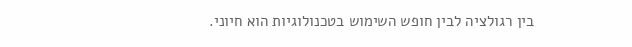בין רגולציה לבין חופש השימוש בטכנולוגיות הוא חיוני.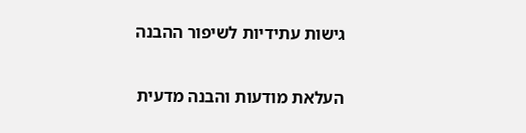גישות עתידיות לשיפור ההבנה

העלאת מודעות והבנה מדעית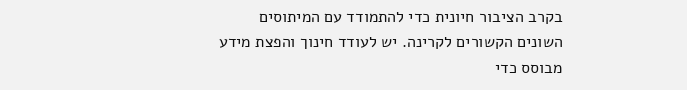בקרב הציבור חיונית כדי להתמודד עם המיתוסים השונים הקשורים לקרינה. יש לעודד חינוך והפצת מידע מבוסס כדי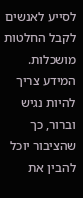לסייע לאנשים לקבל החלטות מושכלות. המידע צריך להיות נגיש וברור, כך שהציבור יוכל להבין את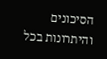הסיכונים והיתרונות בכל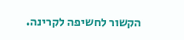הקשור לחשיפה לקרינה.